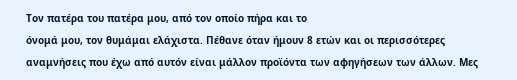Τον πατέρα του πατέρα μου, από τον οποίο πήρα και το
όνομά μου, τον θυμάμαι ελάχιστα. Πέθανε όταν ήμουν 8 ετών και οι περισσότερες
αναμνήσεις που έχω από αυτόν είναι μάλλον προϊόντα των αφηγήσεων των άλλων. Μες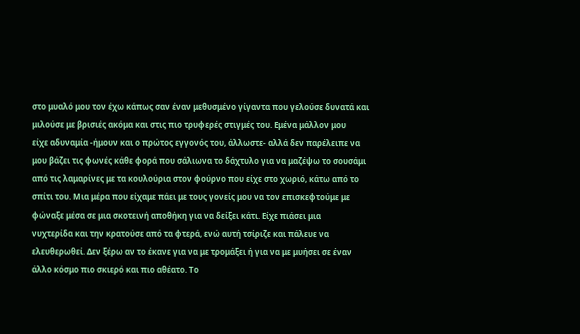στο μυαλό μου τον έχω κάπως σαν έναν μεθυσμένο γίγαντα που γελούσε δυνατά και
μιλούσε με βρισιές ακόμα και στις πιο τρυφερές στιγμές του. Εμένα μάλλον μου
είχε αδυναμία -ήμουν και ο πρώτος εγγονός του, άλλωστε- αλλά δεν παρέλειπε να
μου βάζει τις φωνές κάθε φορά που σάλιωνα το δάχτυλο για να μαζέψω το σουσάμι
από τις λαμαρίνες με τα κουλούρια στον φούρνο που είχε στο χωριό, κάτω από το
σπίτι του. Μια μέρα που είχαμε πάει με τους γονείς μου να τον επισκεφτούμε με
φώναξε μέσα σε μια σκοτεινή αποθήκη για να δείξει κάτι. Είχε πιάσει μια
νυχτερίδα και την κρατούσε από τα φτερά, ενώ αυτή τσίριζε και πάλευε να
ελευθερωθεί. Δεν ξέρω αν το έκανε για να με τρομάξει ή για να με μυήσει σε έναν
άλλο κόσμο πιο σκιερό και πιο αθέατο. Το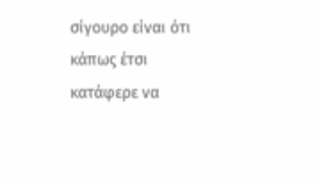σίγουρο είναι ότι κάπως έτσι κατάφερε να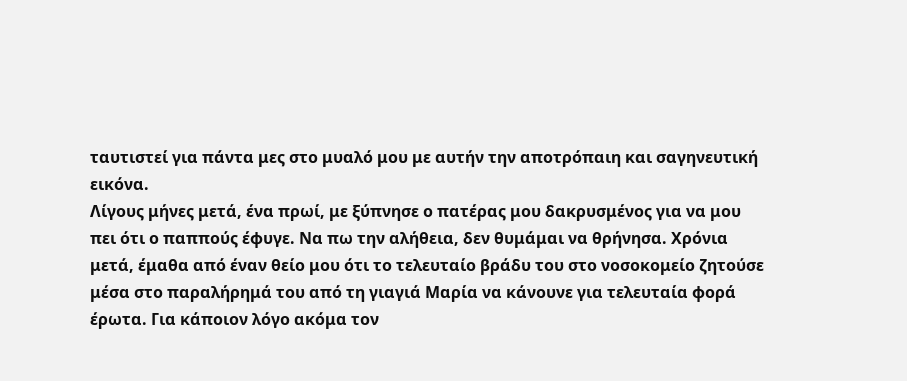ταυτιστεί για πάντα μες στο μυαλό μου με αυτήν την αποτρόπαιη και σαγηνευτική εικόνα.
Λίγους μήνες μετά, ένα πρωί, με ξύπνησε ο πατέρας μου δακρυσμένος για να μου
πει ότι ο παππούς έφυγε. Να πω την αλήθεια, δεν θυμάμαι να θρήνησα. Χρόνια
μετά, έμαθα από έναν θείο μου ότι το τελευταίο βράδυ του στο νοσοκομείο ζητούσε
μέσα στο παραλήρημά του από τη γιαγιά Μαρία να κάνουνε για τελευταία φορά
έρωτα. Για κάποιον λόγο ακόμα τον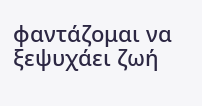φαντάζομαι να ξεψυχάει ζωή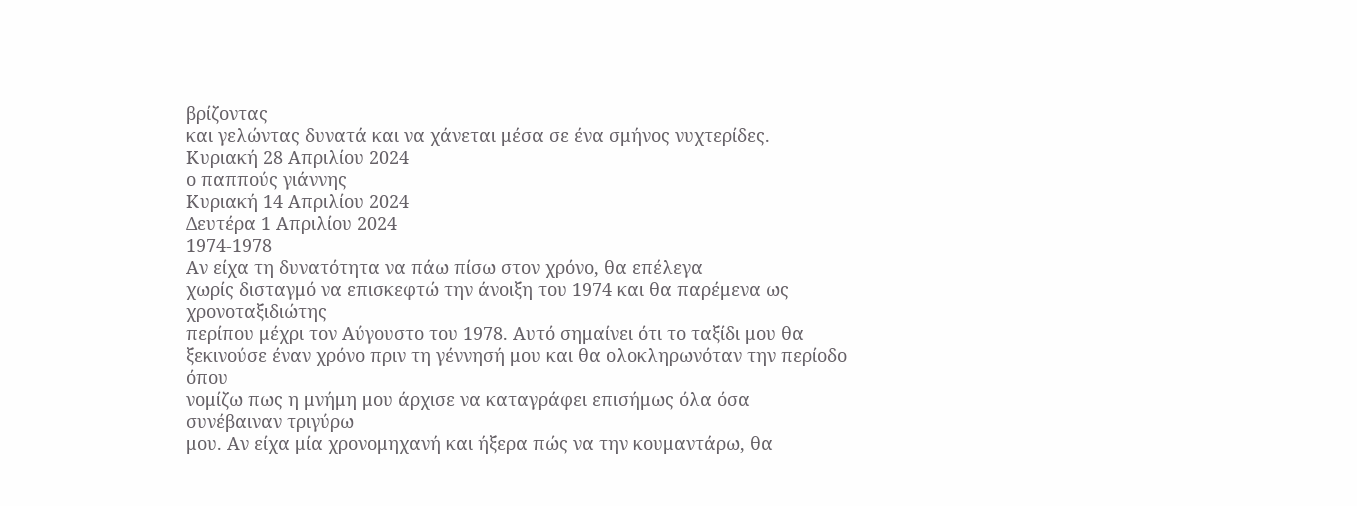βρίζοντας
και γελώντας δυνατά και να χάνεται μέσα σε ένα σμήνος νυχτερίδες.
Κυριακή 28 Απριλίου 2024
ο παππούς γιάννης
Κυριακή 14 Απριλίου 2024
Δευτέρα 1 Απριλίου 2024
1974-1978
Αν είχα τη δυνατότητα να πάω πίσω στον χρόνο, θα επέλεγα
χωρίς δισταγμό να επισκεφτώ την άνοιξη του 1974 και θα παρέμενα ως χρονοταξιδιώτης
περίπου μέχρι τον Αύγουστο του 1978. Αυτό σημαίνει ότι το ταξίδι μου θα
ξεκινούσε έναν χρόνο πριν τη γέννησή μου και θα ολοκληρωνόταν την περίοδο όπου
νομίζω πως η μνήμη μου άρχισε να καταγράφει επισήμως όλα όσα συνέβαιναν τριγύρω
μου. Αν είχα μία χρονομηχανή και ήξερα πώς να την κουμαντάρω, θα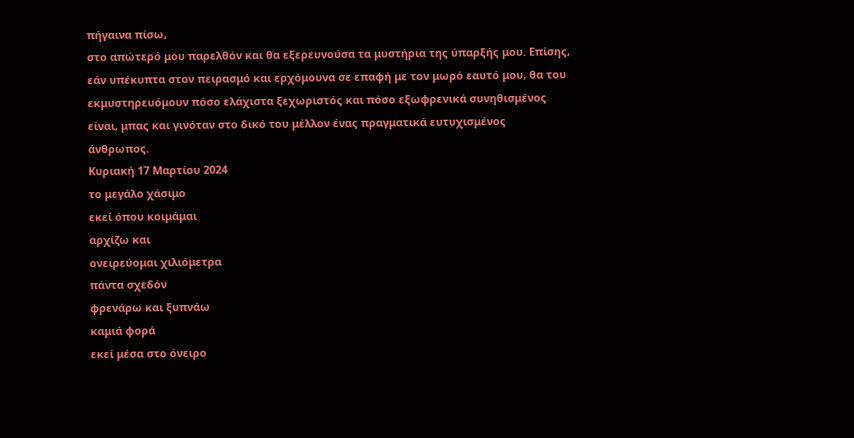πήγαινα πίσω,
στο απώτερό μου παρελθόν και θα εξερευνούσα τα μυστήρια της ύπαρξής μου. Επίσης,
εάν υπέκυπτα στον πειρασμό και ερχόμουνα σε επαφή με τον μωρό εαυτό μου, θα του
εκμυστηρευόμουν πόσο ελάχιστα ξεχωριστός και πόσο εξωφρενικά συνηθισμένος
είναι, μπας και γινόταν στο δικό του μέλλον ένας πραγματικά ευτυχισμένος
άνθρωπος.
Κυριακή 17 Μαρτίου 2024
το μεγάλο χάσιμο
εκεί όπου κοιμάμαι
αρχίζω και
ονειρεύομαι χιλιόμετρα
πάντα σχεδόν
φρενάρω και ξυπνάω
καμιά φορά
εκεί μέσα στο όνειρο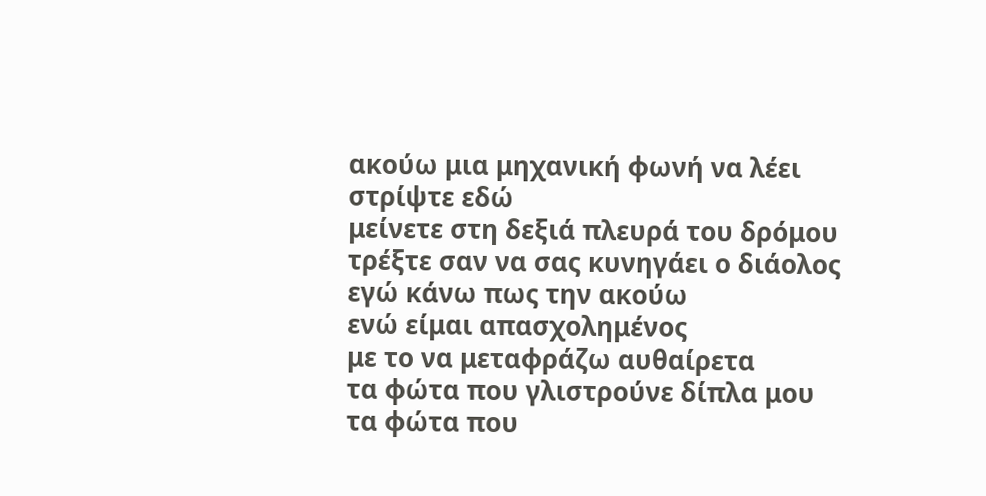ακούω μια μηχανική φωνή να λέει
στρίψτε εδώ
μείνετε στη δεξιά πλευρά του δρόμου
τρέξτε σαν να σας κυνηγάει ο διάολος
εγώ κάνω πως την ακούω
ενώ είμαι απασχολημένος
με το να μεταφράζω αυθαίρετα
τα φώτα που γλιστρούνε δίπλα μου
τα φώτα που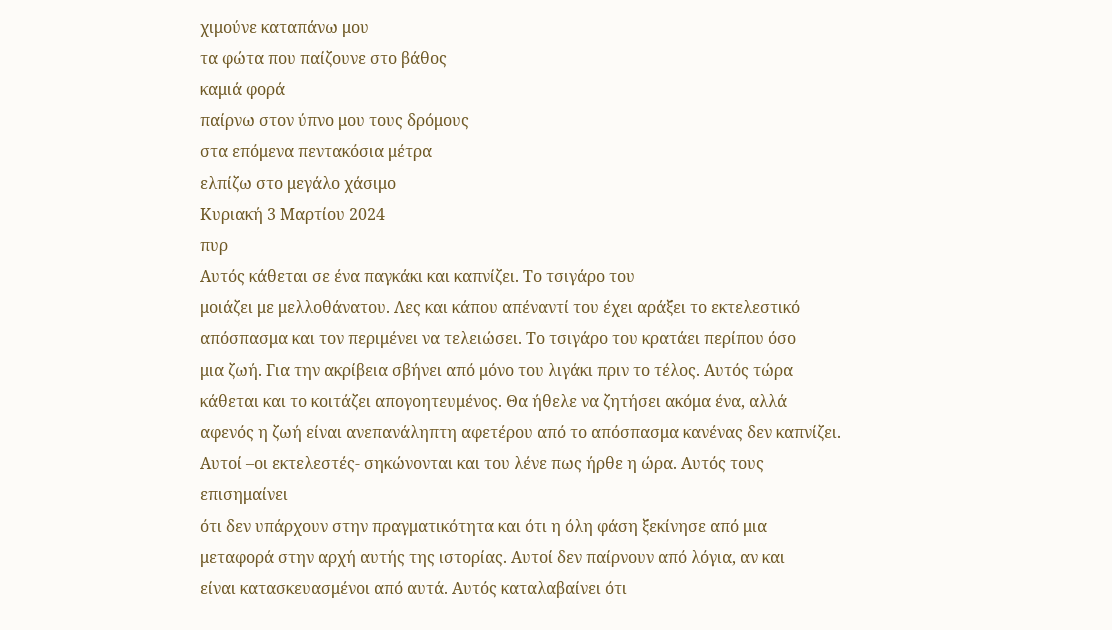χιμούνε καταπάνω μου
τα φώτα που παίζουνε στο βάθος
καμιά φορά
παίρνω στον ύπνο μου τους δρόμους
στα επόμενα πεντακόσια μέτρα
ελπίζω στο μεγάλο χάσιμο
Κυριακή 3 Μαρτίου 2024
πυρ
Αυτός κάθεται σε ένα παγκάκι και καπνίζει. Το τσιγάρο του
μοιάζει με μελλοθάνατου. Λες και κάπου απέναντί του έχει αράξει το εκτελεστικό
απόσπασμα και τον περιμένει να τελειώσει. Το τσιγάρο του κρατάει περίπου όσο
μια ζωή. Για την ακρίβεια σβήνει από μόνο του λιγάκι πριν το τέλος. Αυτός τώρα
κάθεται και το κοιτάζει απογοητευμένος. Θα ήθελε να ζητήσει ακόμα ένα, αλλά
αφενός η ζωή είναι ανεπανάληπτη αφετέρου από το απόσπασμα κανένας δεν καπνίζει.
Αυτοί –οι εκτελεστές- σηκώνονται και του λένε πως ήρθε η ώρα. Αυτός τους επισημαίνει
ότι δεν υπάρχουν στην πραγματικότητα και ότι η όλη φάση ξεκίνησε από μια
μεταφορά στην αρχή αυτής της ιστορίας. Αυτοί δεν παίρνουν από λόγια, αν και
είναι κατασκευασμένοι από αυτά. Αυτός καταλαβαίνει ότι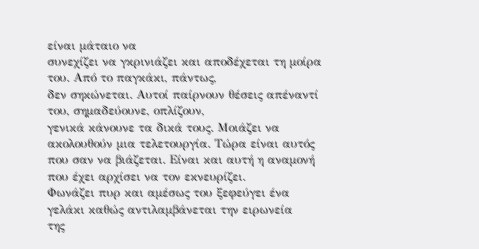είναι μάταιο να
συνεχίζει να γκρινιάζει και αποδέχεται τη μοίρα του. Από το παγκάκι, πάντως,
δεν σηκώνεται. Αυτοί παίρνουν θέσεις απέναντί του, σημαδεύουνε, οπλίζουν,
γενικά κάνουνε τα δικά τους. Μοιάζει να ακολουθούν μια τελετουργία. Τώρα είναι αυτός
που σαν να βιάζεται. Είναι και αυτή η αναμονή που έχει αρχίσει να τον εκνευρίζει.
Φωνάζει πυρ και αμέσως του ξεφεύγει ένα γελάκι καθώς αντιλαμβάνεται την ειρωνεία
της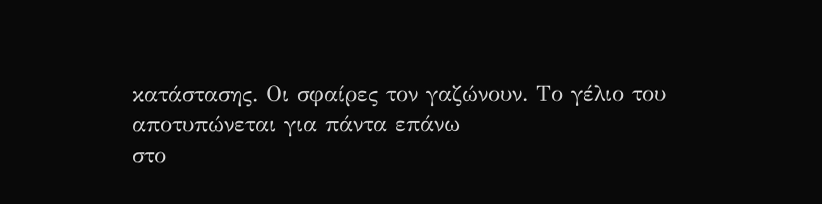κατάστασης. Οι σφαίρες τον γαζώνουν. Το γέλιο του αποτυπώνεται για πάντα επάνω
στο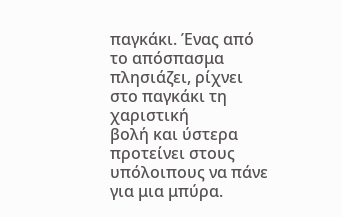παγκάκι. Ένας από το απόσπασμα πλησιάζει, ρίχνει στο παγκάκι τη χαριστική
βολή και ύστερα προτείνει στους υπόλοιπους να πάνε για μια μπύρα.